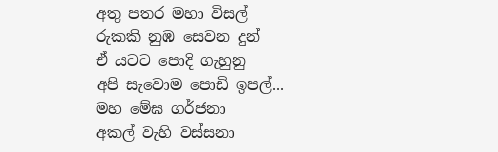අතු පතර මහා විසල්
රුකකි නුඹ සෙවන දුන්
ඒ යටට පොදි ගැහුනු
අපි සැවොම පොඩි ඉපල්...
මහ මේඝ ගර්ජනා
අකල් වැහි වස්සනා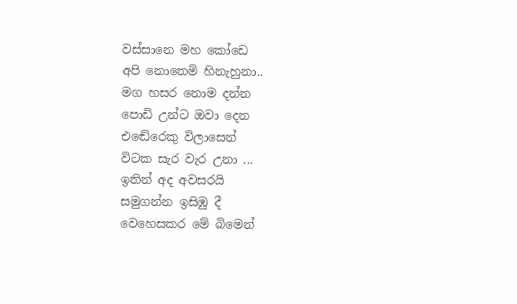වස්සානෙ මහ කෝඩෙ
අපි නොතෙමි හිනැහුනා..
මග හසර නොම දන්න
පොඩි උන්ට ඔවා දෙන
එඬේරෙකු විලාසෙන්
විටක සැර වැර උනා ...
ඉතින් අද අවසරයි
සමුගන්න ඉසිඹු දී
වෙහෙසකර මේ බිමෙන්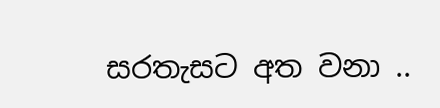සරතැසට අත වනා ..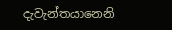දැවැන්තයානෙනි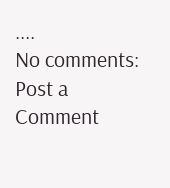....
No comments:
Post a Comment